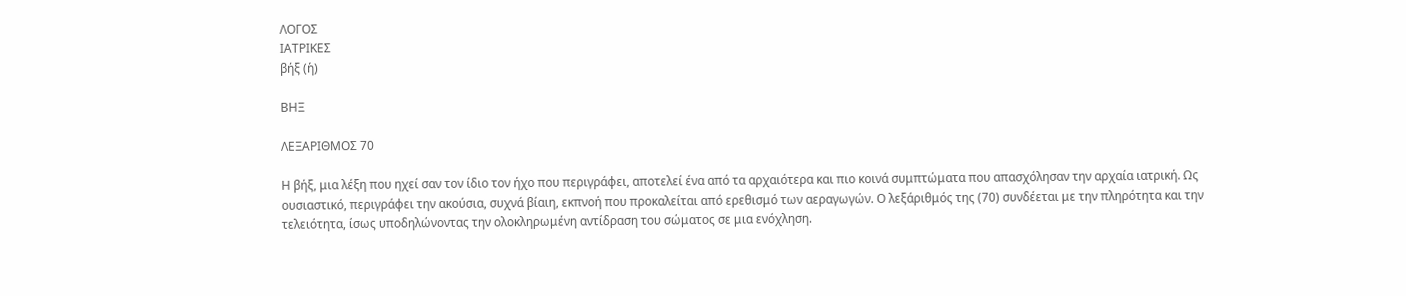ΛΟΓΟΣ
ΙΑΤΡΙΚΕΣ
βήξ (ἡ)

ΒΗΞ

ΛΕΞΑΡΙΘΜΟΣ 70

Η βήξ, μια λέξη που ηχεί σαν τον ίδιο τον ήχο που περιγράφει, αποτελεί ένα από τα αρχαιότερα και πιο κοινά συμπτώματα που απασχόλησαν την αρχαία ιατρική. Ως ουσιαστικό, περιγράφει την ακούσια, συχνά βίαιη, εκπνοή που προκαλείται από ερεθισμό των αεραγωγών. Ο λεξάριθμός της (70) συνδέεται με την πληρότητα και την τελειότητα, ίσως υποδηλώνοντας την ολοκληρωμένη αντίδραση του σώματος σε μια ενόχληση.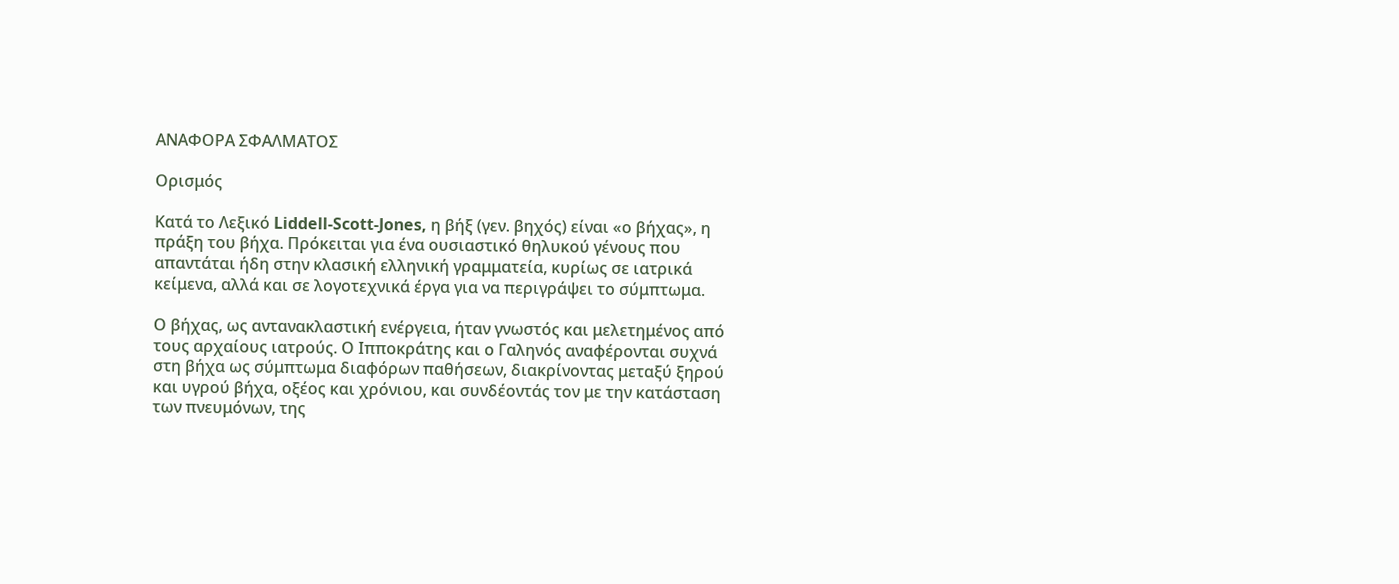ΑΝΑΦΟΡΑ ΣΦΑΛΜΑΤΟΣ

Ορισμός

Κατά το Λεξικό Liddell-Scott-Jones, η βήξ (γεν. βηχός) είναι «ο βήχας», η πράξη του βήχα. Πρόκειται για ένα ουσιαστικό θηλυκού γένους που απαντάται ήδη στην κλασική ελληνική γραμματεία, κυρίως σε ιατρικά κείμενα, αλλά και σε λογοτεχνικά έργα για να περιγράψει το σύμπτωμα.

Ο βήχας, ως αντανακλαστική ενέργεια, ήταν γνωστός και μελετημένος από τους αρχαίους ιατρούς. Ο Ιπποκράτης και ο Γαληνός αναφέρονται συχνά στη βήχα ως σύμπτωμα διαφόρων παθήσεων, διακρίνοντας μεταξύ ξηρού και υγρού βήχα, οξέος και χρόνιου, και συνδέοντάς τον με την κατάσταση των πνευμόνων, της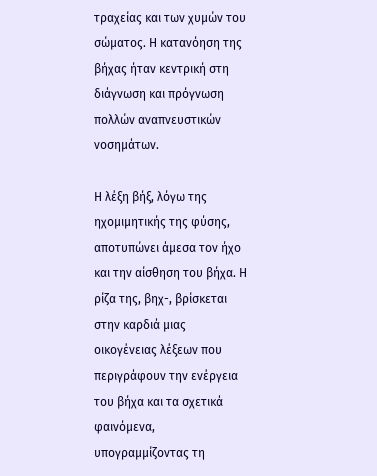τραχείας και των χυμών του σώματος. Η κατανόηση της βήχας ήταν κεντρική στη διάγνωση και πρόγνωση πολλών αναπνευστικών νοσημάτων.

Η λέξη βήξ, λόγω της ηχομιμητικής της φύσης, αποτυπώνει άμεσα τον ήχο και την αίσθηση του βήχα. Η ρίζα της, βηχ-, βρίσκεται στην καρδιά μιας οικογένειας λέξεων που περιγράφουν την ενέργεια του βήχα και τα σχετικά φαινόμενα, υπογραμμίζοντας τη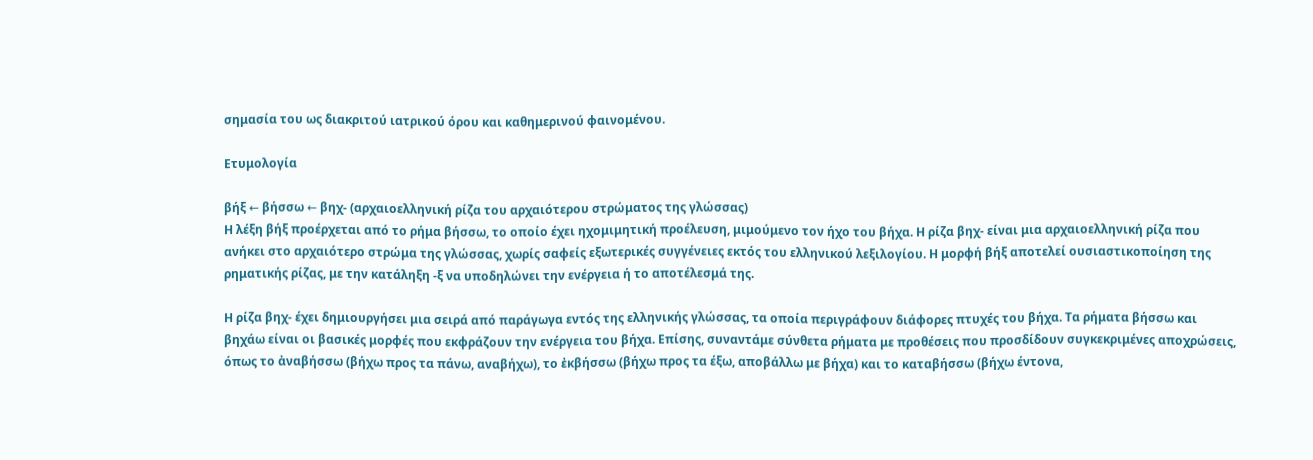σημασία του ως διακριτού ιατρικού όρου και καθημερινού φαινομένου.

Ετυμολογία

βήξ ← βήσσω ← βηχ- (αρχαιοελληνική ρίζα του αρχαιότερου στρώματος της γλώσσας)
Η λέξη βήξ προέρχεται από το ρήμα βήσσω, το οποίο έχει ηχομιμητική προέλευση, μιμούμενο τον ήχο του βήχα. Η ρίζα βηχ- είναι μια αρχαιοελληνική ρίζα που ανήκει στο αρχαιότερο στρώμα της γλώσσας, χωρίς σαφείς εξωτερικές συγγένειες εκτός του ελληνικού λεξιλογίου. Η μορφή βήξ αποτελεί ουσιαστικοποίηση της ρηματικής ρίζας, με την κατάληξη -ξ να υποδηλώνει την ενέργεια ή το αποτέλεσμά της.

Η ρίζα βηχ- έχει δημιουργήσει μια σειρά από παράγωγα εντός της ελληνικής γλώσσας, τα οποία περιγράφουν διάφορες πτυχές του βήχα. Τα ρήματα βήσσω και βηχάω είναι οι βασικές μορφές που εκφράζουν την ενέργεια του βήχα. Επίσης, συναντάμε σύνθετα ρήματα με προθέσεις που προσδίδουν συγκεκριμένες αποχρώσεις, όπως το ἀναβήσσω (βήχω προς τα πάνω, αναβήχω), το ἐκβήσσω (βήχω προς τα έξω, αποβάλλω με βήχα) και το καταβήσσω (βήχω έντονα,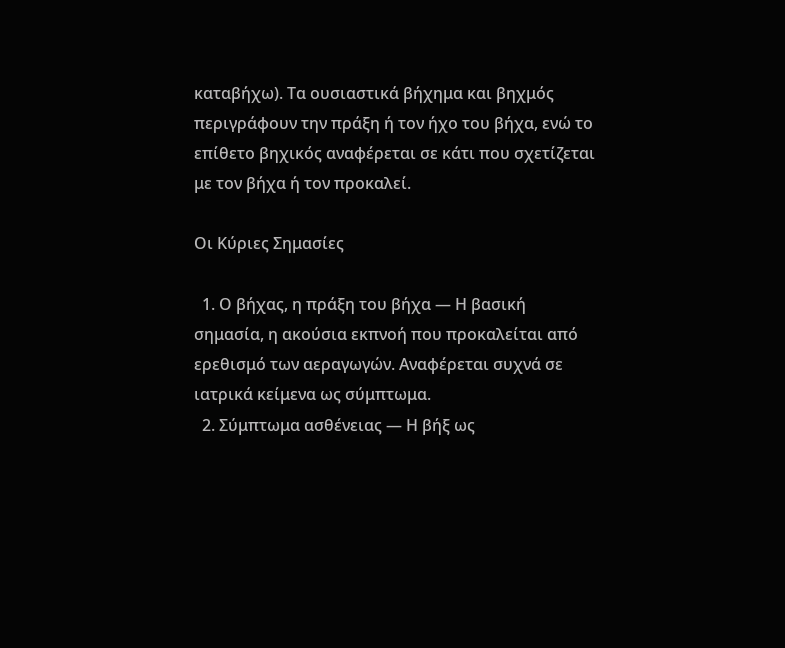καταβήχω). Τα ουσιαστικά βήχημα και βηχμός περιγράφουν την πράξη ή τον ήχο του βήχα, ενώ το επίθετο βηχικός αναφέρεται σε κάτι που σχετίζεται με τον βήχα ή τον προκαλεί.

Οι Κύριες Σημασίες

  1. Ο βήχας, η πράξη του βήχα — Η βασική σημασία, η ακούσια εκπνοή που προκαλείται από ερεθισμό των αεραγωγών. Αναφέρεται συχνά σε ιατρικά κείμενα ως σύμπτωμα.
  2. Σύμπτωμα ασθένειας — Η βήξ ως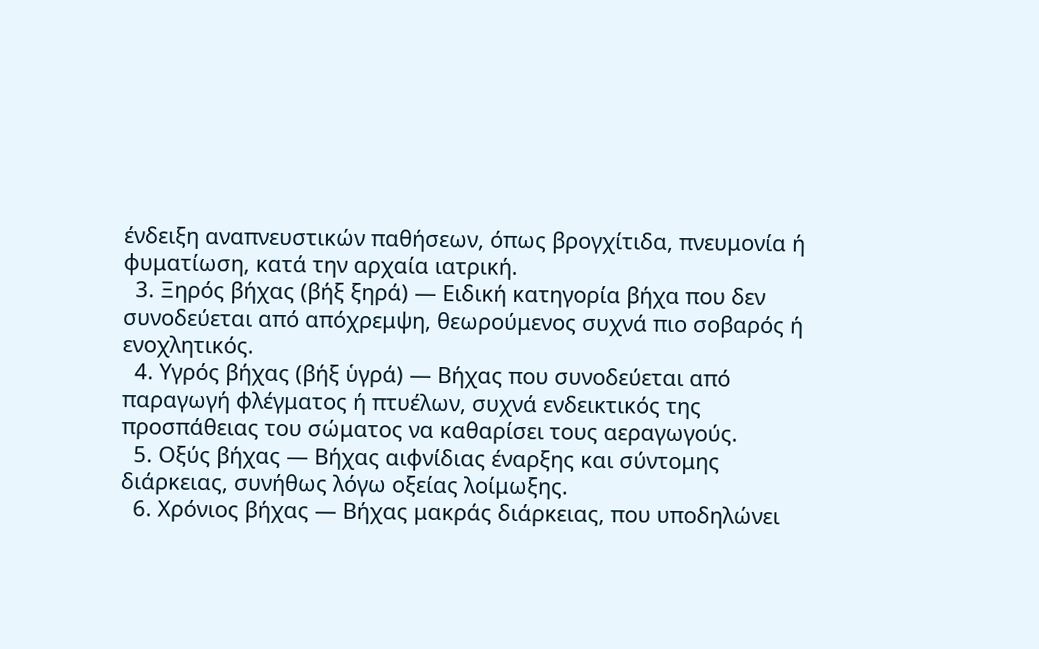ένδειξη αναπνευστικών παθήσεων, όπως βρογχίτιδα, πνευμονία ή φυματίωση, κατά την αρχαία ιατρική.
  3. Ξηρός βήχας (βήξ ξηρά) — Ειδική κατηγορία βήχα που δεν συνοδεύεται από απόχρεμψη, θεωρούμενος συχνά πιο σοβαρός ή ενοχλητικός.
  4. Υγρός βήχας (βήξ ὑγρά) — Βήχας που συνοδεύεται από παραγωγή φλέγματος ή πτυέλων, συχνά ενδεικτικός της προσπάθειας του σώματος να καθαρίσει τους αεραγωγούς.
  5. Οξύς βήχας — Βήχας αιφνίδιας έναρξης και σύντομης διάρκειας, συνήθως λόγω οξείας λοίμωξης.
  6. Χρόνιος βήχας — Βήχας μακράς διάρκειας, που υποδηλώνει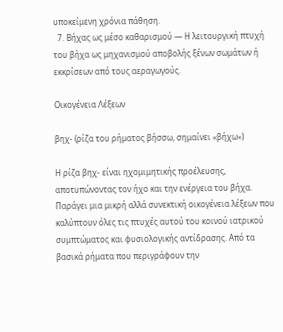υποκείμενη χρόνια πάθηση.
  7. Βήχας ως μέσο καθαρισμού — Η λειτουργική πτυχή του βήχα ως μηχανισμού αποβολής ξένων σωμάτων ή εκκρίσεων από τους αεραγωγούς.

Οικογένεια Λέξεων

βηχ- (ρίζα του ρήματος βήσσω, σημαίνει «βήχω»)

Η ρίζα βηχ- είναι ηχομιμητικής προέλευσης, αποτυπώνοντας τον ήχο και την ενέργεια του βήχα. Παράγει μια μικρή αλλά συνεκτική οικογένεια λέξεων που καλύπτουν όλες τις πτυχές αυτού του κοινού ιατρικού συμπτώματος και φυσιολογικής αντίδρασης. Από τα βασικά ρήματα που περιγράφουν την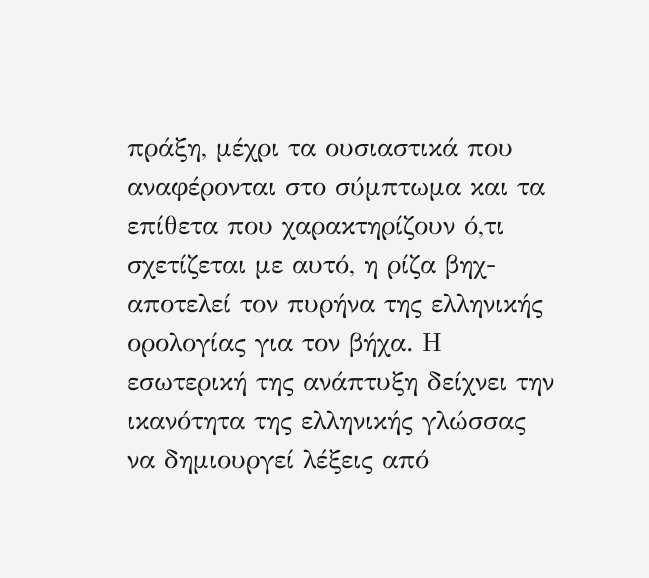πράξη, μέχρι τα ουσιαστικά που αναφέρονται στο σύμπτωμα και τα επίθετα που χαρακτηρίζουν ό,τι σχετίζεται με αυτό, η ρίζα βηχ- αποτελεί τον πυρήνα της ελληνικής ορολογίας για τον βήχα. Η εσωτερική της ανάπτυξη δείχνει την ικανότητα της ελληνικής γλώσσας να δημιουργεί λέξεις από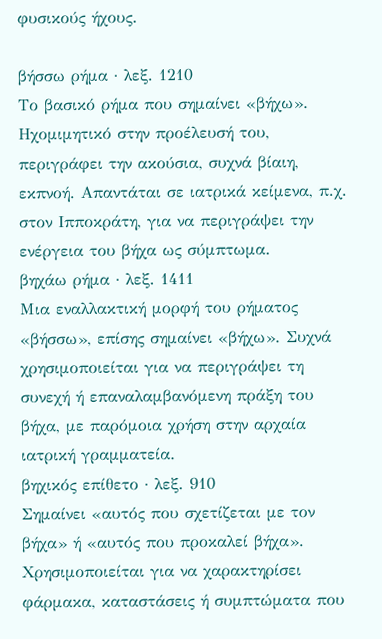φυσικούς ήχους.

βήσσω ρήμα · λεξ. 1210
Το βασικό ρήμα που σημαίνει «βήχω». Ηχομιμητικό στην προέλευσή του, περιγράφει την ακούσια, συχνά βίαιη, εκπνοή. Απαντάται σε ιατρικά κείμενα, π.χ. στον Ιπποκράτη, για να περιγράψει την ενέργεια του βήχα ως σύμπτωμα.
βηχάω ρήμα · λεξ. 1411
Μια εναλλακτική μορφή του ρήματος «βήσσω», επίσης σημαίνει «βήχω». Συχνά χρησιμοποιείται για να περιγράψει τη συνεχή ή επαναλαμβανόμενη πράξη του βήχα, με παρόμοια χρήση στην αρχαία ιατρική γραμματεία.
βηχικός επίθετο · λεξ. 910
Σημαίνει «αυτός που σχετίζεται με τον βήχα» ή «αυτός που προκαλεί βήχα». Χρησιμοποιείται για να χαρακτηρίσει φάρμακα, καταστάσεις ή συμπτώματα που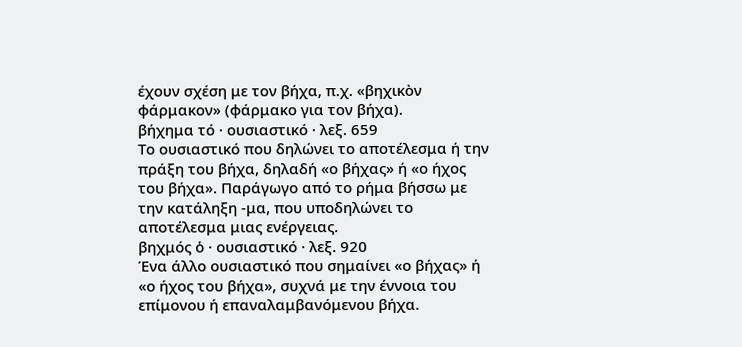έχουν σχέση με τον βήχα, π.χ. «βηχικὸν φάρμακον» (φάρμακο για τον βήχα).
βήχημα τό · ουσιαστικό · λεξ. 659
Το ουσιαστικό που δηλώνει το αποτέλεσμα ή την πράξη του βήχα, δηλαδή «ο βήχας» ή «ο ήχος του βήχα». Παράγωγο από το ρήμα βήσσω με την κατάληξη -μα, που υποδηλώνει το αποτέλεσμα μιας ενέργειας.
βηχμός ὁ · ουσιαστικό · λεξ. 920
Ένα άλλο ουσιαστικό που σημαίνει «ο βήχας» ή «ο ήχος του βήχα», συχνά με την έννοια του επίμονου ή επαναλαμβανόμενου βήχα.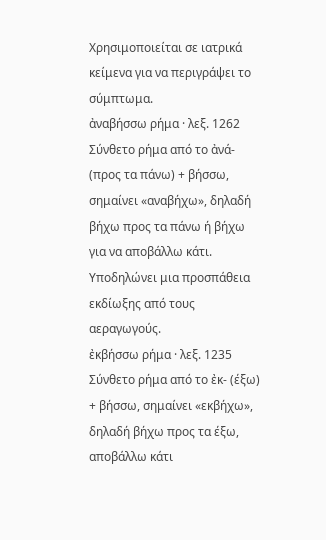Χρησιμοποιείται σε ιατρικά κείμενα για να περιγράψει το σύμπτωμα.
ἀναβήσσω ρήμα · λεξ. 1262
Σύνθετο ρήμα από το ἀνά- (προς τα πάνω) + βήσσω, σημαίνει «αναβήχω», δηλαδή βήχω προς τα πάνω ή βήχω για να αποβάλλω κάτι. Υποδηλώνει μια προσπάθεια εκδίωξης από τους αεραγωγούς.
ἐκβήσσω ρήμα · λεξ. 1235
Σύνθετο ρήμα από το ἐκ- (έξω) + βήσσω, σημαίνει «εκβήχω», δηλαδή βήχω προς τα έξω, αποβάλλω κάτι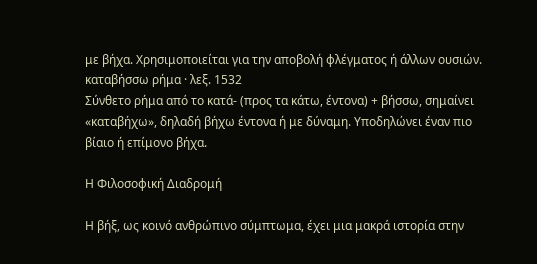με βήχα. Χρησιμοποιείται για την αποβολή φλέγματος ή άλλων ουσιών.
καταβήσσω ρήμα · λεξ. 1532
Σύνθετο ρήμα από το κατά- (προς τα κάτω, έντονα) + βήσσω, σημαίνει «καταβήχω», δηλαδή βήχω έντονα ή με δύναμη. Υποδηλώνει έναν πιο βίαιο ή επίμονο βήχα.

Η Φιλοσοφική Διαδρομή

Η βήξ, ως κοινό ανθρώπινο σύμπτωμα, έχει μια μακρά ιστορία στην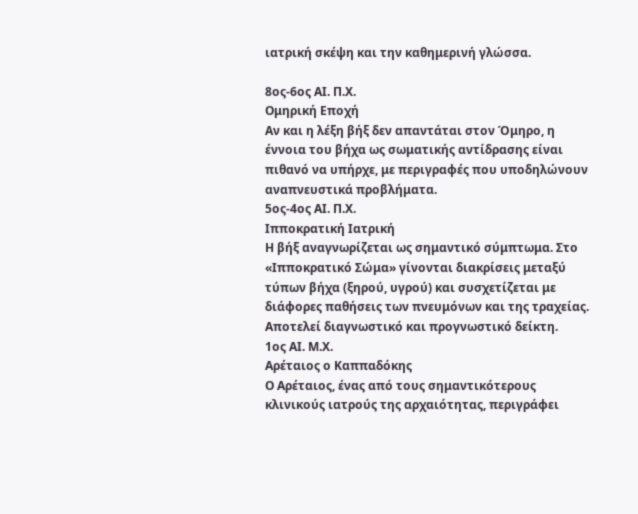ιατρική σκέψη και την καθημερινή γλώσσα.

8ος-6ος ΑΙ. Π.Χ.
Ομηρική Εποχή
Αν και η λέξη βήξ δεν απαντάται στον Όμηρο, η έννοια του βήχα ως σωματικής αντίδρασης είναι πιθανό να υπήρχε, με περιγραφές που υποδηλώνουν αναπνευστικά προβλήματα.
5ος-4ος ΑΙ. Π.Χ.
Ιπποκρατική Ιατρική
Η βήξ αναγνωρίζεται ως σημαντικό σύμπτωμα. Στο «Ιπποκρατικό Σώμα» γίνονται διακρίσεις μεταξύ τύπων βήχα (ξηρού, υγρού) και συσχετίζεται με διάφορες παθήσεις των πνευμόνων και της τραχείας. Αποτελεί διαγνωστικό και προγνωστικό δείκτη.
1ος ΑΙ. Μ.Χ.
Αρέταιος ο Καππαδόκης
Ο Αρέταιος, ένας από τους σημαντικότερους κλινικούς ιατρούς της αρχαιότητας, περιγράφει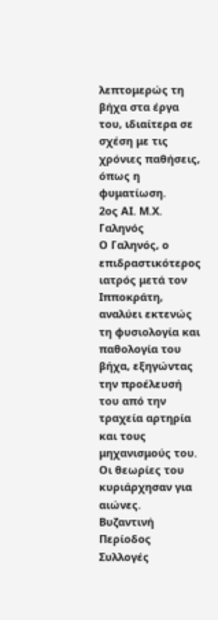λεπτομερώς τη βήχα στα έργα του, ιδιαίτερα σε σχέση με τις χρόνιες παθήσεις, όπως η φυματίωση.
2ος ΑΙ. Μ.Χ.
Γαληνός
Ο Γαληνός, ο επιδραστικότερος ιατρός μετά τον Ιπποκράτη, αναλύει εκτενώς τη φυσιολογία και παθολογία του βήχα, εξηγώντας την προέλευσή του από την τραχεία αρτηρία και τους μηχανισμούς του. Οι θεωρίες του κυριάρχησαν για αιώνες.
Βυζαντινή Περίοδος
Συλλογές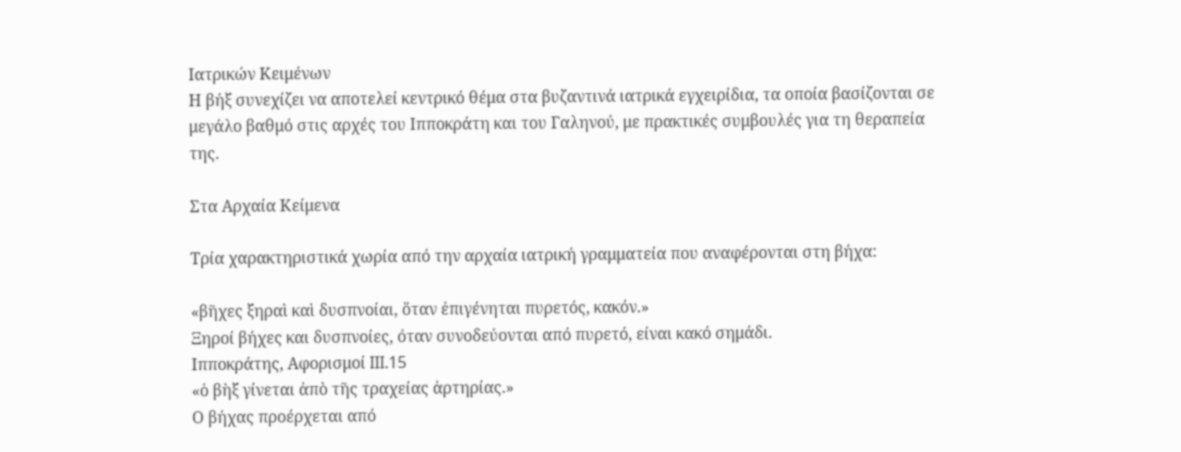Ιατρικών Κειμένων
Η βήξ συνεχίζει να αποτελεί κεντρικό θέμα στα βυζαντινά ιατρικά εγχειρίδια, τα οποία βασίζονται σε μεγάλο βαθμό στις αρχές του Ιπποκράτη και του Γαληνού, με πρακτικές συμβουλές για τη θεραπεία της.

Στα Αρχαία Κείμενα

Τρία χαρακτηριστικά χωρία από την αρχαία ιατρική γραμματεία που αναφέρονται στη βήχα:

«βῆχες ξηραὶ καὶ δυσπνοίαι, ὅταν ἐπιγένηται πυρετός, κακόν.»
Ξηροί βήχες και δυσπνοίες, όταν συνοδεύονται από πυρετό, είναι κακό σημάδι.
Ιπποκράτης, Αφορισμοί III.15
«ὁ βὴξ γίνεται ἀπὸ τῆς τραχείας ἀρτηρίας.»
Ο βήχας προέρχεται από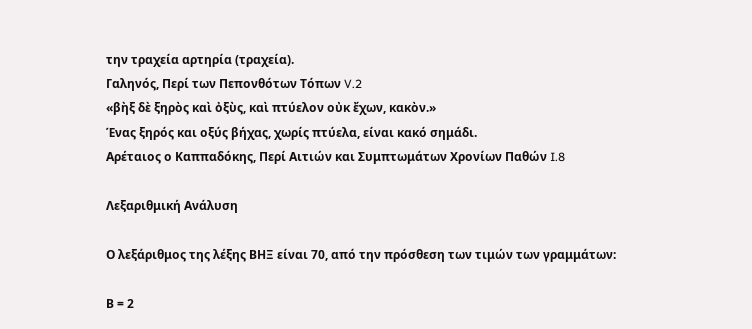την τραχεία αρτηρία (τραχεία).
Γαληνός, Περί των Πεπονθότων Τόπων V.2
«βὴξ δὲ ξηρὸς καὶ ὀξὺς, καὶ πτύελον οὐκ ἔχων, κακὸν.»
Ένας ξηρός και οξύς βήχας, χωρίς πτύελα, είναι κακό σημάδι.
Αρέταιος ο Καππαδόκης, Περί Αιτιών και Συμπτωμάτων Χρονίων Παθών I.8

Λεξαριθμική Ανάλυση

Ο λεξάριθμος της λέξης ΒΗΞ είναι 70, από την πρόσθεση των τιμών των γραμμάτων:

Β = 2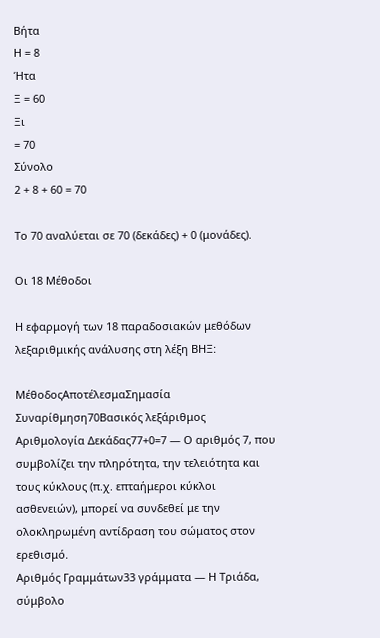Βήτα
Η = 8
Ήτα
Ξ = 60
Ξι
= 70
Σύνολο
2 + 8 + 60 = 70

Το 70 αναλύεται σε 70 (δεκάδες) + 0 (μονάδες).

Οι 18 Μέθοδοι

Η εφαρμογή των 18 παραδοσιακών μεθόδων λεξαριθμικής ανάλυσης στη λέξη ΒΗΞ:

ΜέθοδοςΑποτέλεσμαΣημασία
Συναρίθμηση70Βασικός λεξάριθμος
Αριθμολογία Δεκάδας77+0=7 — Ο αριθμός 7, που συμβολίζει την πληρότητα, την τελειότητα και τους κύκλους (π.χ. επταήμεροι κύκλοι ασθενειών), μπορεί να συνδεθεί με την ολοκληρωμένη αντίδραση του σώματος στον ερεθισμό.
Αριθμός Γραμμάτων33 γράμματα — Η Τριάδα, σύμβολο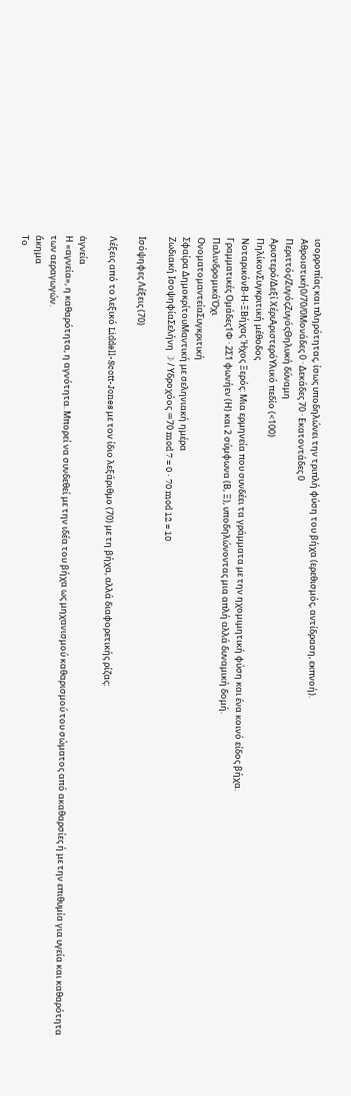ισορροπίας και πληρότητας, ίσως υποδηλώνει την τριπλή φύση του βήχα (ερεθισμός, αντίδραση, εκπνοή).
Αθροιστική0/70/0Μονάδες 0 · Δεκάδες 70 · Εκατοντάδες 0
Περιττός/ΖυγόςΖυγόςΘηλυκή δύναμη
Αριστερό/Δεξί ΧέριΑριστερόΥλικό πεδίο (<100)
ΠηλίκονΣυγκριτική μέθοδος
ΝοταρικόνΒ-Η-ΞΒήχας Ήχος Ξερός: Μια ερμηνεία που συνδέει τα γράμματα με την ηχομιμητική φύση και ένα κοινό είδος βήχα.
Γραμματικές Ομάδες1Φ · 2Σ1 φωνήεν (Η) και 2 σύμφωνα (Β, Ξ), υποδηλώνοντας μια απλή αλλά δυναμική δομή.
ΠαλινδρομικάΌχι
ΟνοματομαντείαΣυγκριτική
Σφαίρα ΔημοκρίτουΜαντική με σεληνιακή ημέρα
Ζωδιακή ΙσοψηφίαΣελήνη ☽ / Υδροχόος ♒70 mod 7 = 0 · 70 mod 12 = 10

Ισόψηφες Λέξεις (70)

Λέξεις από το λεξικό Liddell-Scott-Jones με τον ίδιο λεξάριθμο (70) με τη βήχα, αλλά διαφορετικής ρίζας:

ἁγνεία
Η «αγνεία», η καθαρότητα, η αγνότητα. Μπορεί να συνδεθεί με την ιδέα του βήχα ως μηχανισμού καθαρισμού του σώματος από ακαθαρσίες ή με την επιθυμία για υγεία και καθαρότητα των αεραγωγών.
ἄκημα
Το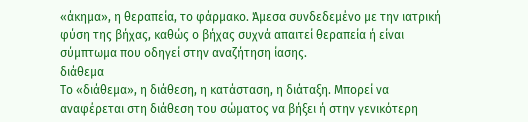«άκημα», η θεραπεία, το φάρμακο. Άμεσα συνδεδεμένο με την ιατρική φύση της βήχας, καθώς ο βήχας συχνά απαιτεί θεραπεία ή είναι σύμπτωμα που οδηγεί στην αναζήτηση ίασης.
διάθεμα
Το «διάθεμα», η διάθεση, η κατάσταση, η διάταξη. Μπορεί να αναφέρεται στη διάθεση του σώματος να βήξει ή στην γενικότερη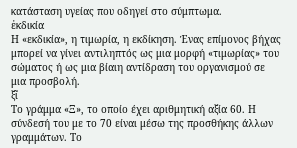κατάσταση υγείας που οδηγεί στο σύμπτωμα.
ἐκδικία
Η «εκδικία», η τιμωρία, η εκδίκηση. Ένας επίμονος βήχας μπορεί να γίνει αντιληπτός ως μια μορφή «τιμωρίας» του σώματος ή ως μια βίαιη αντίδραση του οργανισμού σε μια προσβολή.
ξῖ
Το γράμμα «Ξ», το οποίο έχει αριθμητική αξία 60. Η σύνδεσή του με το 70 είναι μέσω της προσθήκης άλλων γραμμάτων. Το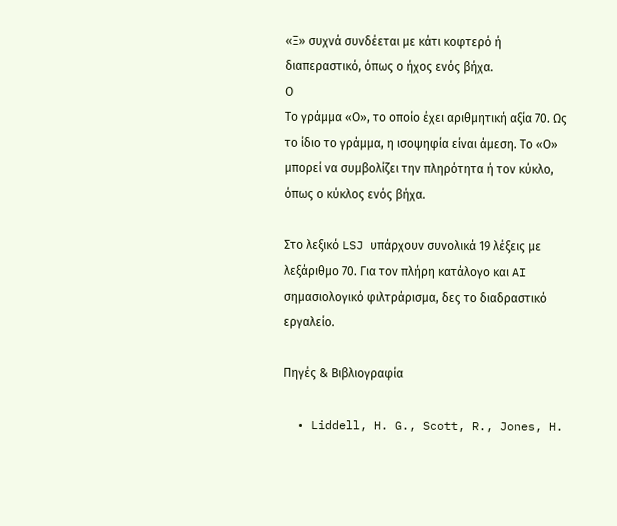«Ξ» συχνά συνδέεται με κάτι κοφτερό ή διαπεραστικό, όπως ο ήχος ενός βήχα.
Ο
Το γράμμα «Ο», το οποίο έχει αριθμητική αξία 70. Ως το ίδιο το γράμμα, η ισοψηφία είναι άμεση. Το «Ο» μπορεί να συμβολίζει την πληρότητα ή τον κύκλο, όπως ο κύκλος ενός βήχα.

Στο λεξικό LSJ υπάρχουν συνολικά 19 λέξεις με λεξάριθμο 70. Για τον πλήρη κατάλογο και AI σημασιολογικό φιλτράρισμα, δες το διαδραστικό εργαλείο.

Πηγές & Βιβλιογραφία

  • Liddell, H. G., Scott, R., Jones, H.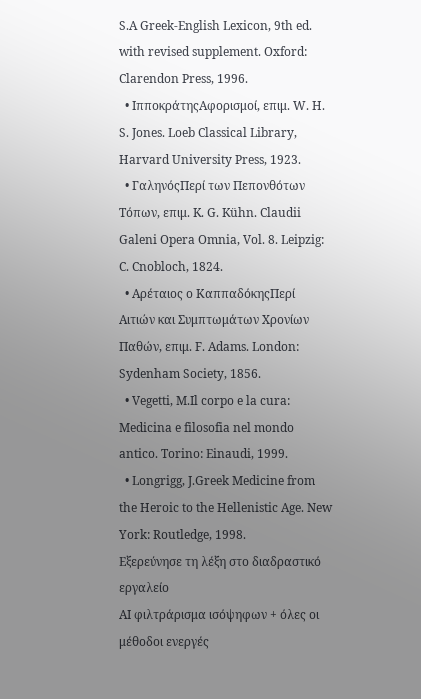S.A Greek-English Lexicon, 9th ed. with revised supplement. Oxford: Clarendon Press, 1996.
  • ΙπποκράτηςΑφορισμοί, επιμ. W. H. S. Jones. Loeb Classical Library, Harvard University Press, 1923.
  • ΓαληνόςΠερί των Πεπονθότων Τόπων, επιμ. K. G. Kühn. Claudii Galeni Opera Omnia, Vol. 8. Leipzig: C. Cnobloch, 1824.
  • Αρέταιος ο ΚαππαδόκηςΠερί Αιτιών και Συμπτωμάτων Χρονίων Παθών, επιμ. F. Adams. London: Sydenham Society, 1856.
  • Vegetti, M.Il corpo e la cura: Medicina e filosofia nel mondo antico. Torino: Einaudi, 1999.
  • Longrigg, J.Greek Medicine from the Heroic to the Hellenistic Age. New York: Routledge, 1998.
Εξερεύνησε τη λέξη στο διαδραστικό εργαλείο
AI φιλτράρισμα ισόψηφων + όλες οι μέθοδοι ενεργές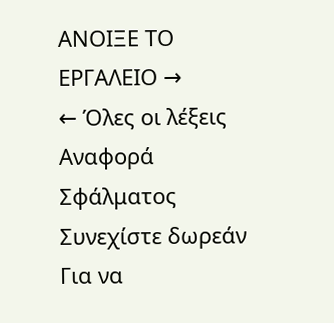ΑΝΟΙΞΕ ΤΟ ΕΡΓΑΛΕΙΟ →
← Όλες οι λέξεις
Αναφορά Σφάλματος
Συνεχίστε δωρεάν
Για να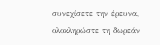συνεχίσετε την έρευνα, ολοκληρώστε τη δωρεάν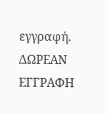εγγραφή.
ΔΩΡΕΑΝ ΕΓΓΡΑΦΗ